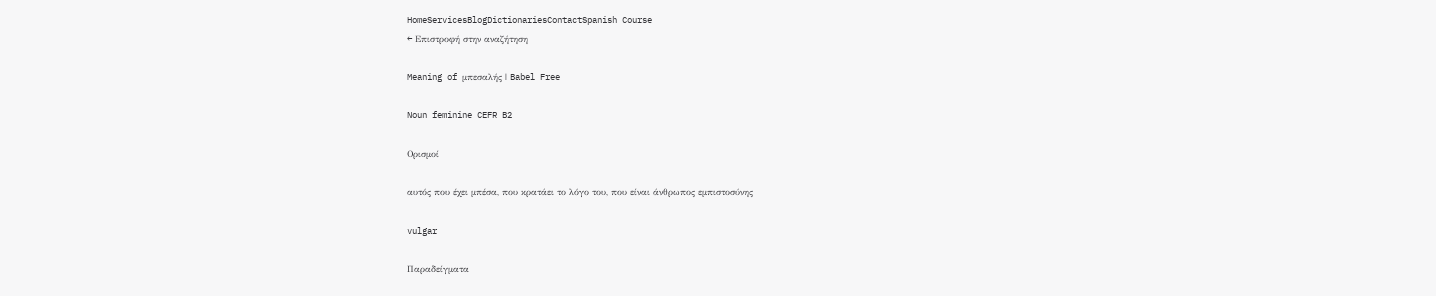HomeServicesBlogDictionariesContactSpanish Course
← Επιστροφή στην αναζήτηση

Meaning of μπεσαλής | Babel Free

Noun feminine CEFR B2

Ορισμοί

αυτός που έχει μπέσα, που κρατάει το λόγο του, που είναι άνθρωπος εμπιστοσύνης

vulgar

Παραδείγματα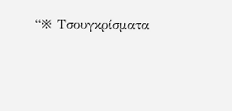“※ Τσουγκρίσματα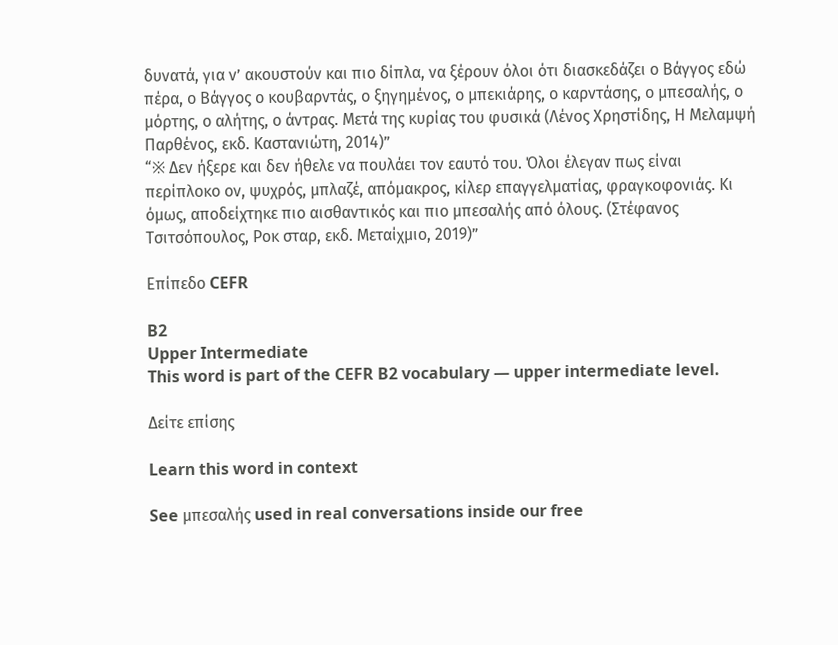δυνατά, για ν’ ακουστούν και πιο δίπλα, να ξέρουν όλοι ότι διασκεδάζει ο Βάγγος εδώ πέρα, ο Βάγγος ο κουβαρντάς, ο ξηγημένος, ο μπεκιάρης, ο καρντάσης, ο μπεσαλής, ο μόρτης, ο αλήτης, ο άντρας. Μετά της κυρίας του φυσικά (Λένος Χρηστίδης, Η Μελαμψή Παρθένος, εκδ. Καστανιώτη, 2014)”
“※ Δεν ήξερε και δεν ήθελε να πουλάει τον εαυτό του. Όλοι έλεγαν πως είναι περίπλοκο ον, ψυχρός, μπλαζέ, απόμακρος, κίλερ επαγγελματίας, φραγκοφονιάς. Κι όμως, αποδείχτηκε πιο αισθαντικός και πιο μπεσαλής από όλους. (Στέφανος Τσιτσόπουλος, Ροκ σταρ, εκδ. Μεταίχμιο, 2019)”

Επίπεδο CEFR

B2
Upper Intermediate
This word is part of the CEFR B2 vocabulary — upper intermediate level.

Δείτε επίσης

Learn this word in context

See μπεσαλής used in real conversations inside our free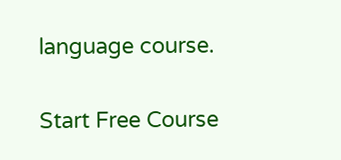language course.

Start Free Course